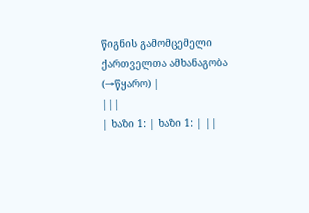წიგნის გამომცემელი ქართველთა ამხანაგობა
(→წყარო) |
|||
| ხაზი 1: | ხაზი 1: | ||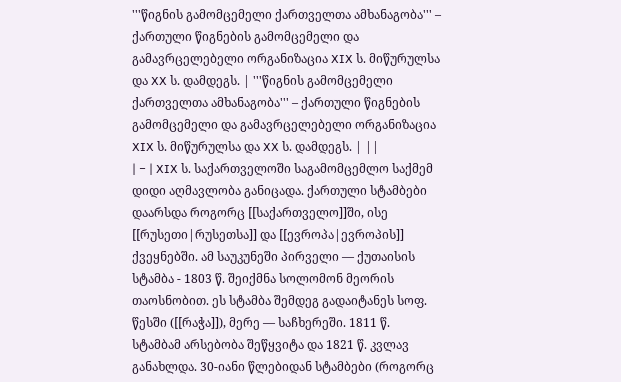'''წიგნის გამომცემელი ქართველთა ამხანაგობა''' – ქართული წიგნების გამომცემელი და გამავრცელებელი ორგანიზაცია XIX ს. მიწურულსა და XX ს. დამდეგს. | '''წიგნის გამომცემელი ქართველთა ამხანაგობა''' – ქართული წიგნების გამომცემელი და გამავრცელებელი ორგანიზაცია XIX ს. მიწურულსა და XX ს. დამდეგს. | ||
| − | XIX ს. საქართველოში საგამომცემლო საქმემ დიდი აღმავლობა განიცადა. ქართული სტამბები დაარსდა როგორც [[საქართველო]]ში, ისე [[რუსეთი|რუსეთსა]] და [[ევროპა|ევროპის]] ქვეყნებში. ამ საუკუნეში პირველი — ქუთაისის სტამბა - 1803 წ. შეიქმნა სოლომონ მეორის თაოსნობით. ეს სტამბა შემდეგ გადაიტანეს სოფ. წესში ([[რაჭა]]), მერე — საჩხერეში. 1811 წ. სტამბამ არსებობა შეწყვიტა და 1821 წ. კვლავ განახლდა. 30-იანი წლებიდან სტამბები (როგორც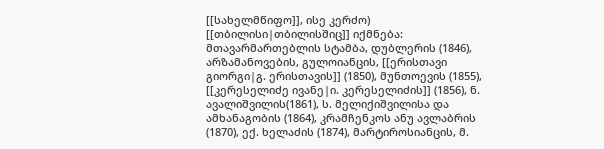[[სახელმწიფო]], ისე კერძო) [[თბილისი|თბილისშიც]] იქმნება: მთავარმართებლის სტამბა, დუბლერის (1846), არზამანოვების, გულოიანცის, [[ერისთავი გიორგი|გ. ერისთავის]] (1850), მუნთოევის (1855), [[კერესელიძე ივანე|ი. კერესელიძის]] (1856), ნ. ავალიშვილის(1861), ს. მელიქიშვილისა და ამხანაგობის (1864), კრამჩენკოს ანუ ავლაბრის (1870), ექ. ხელაძის (1874), მარტიროსიანცის, მ.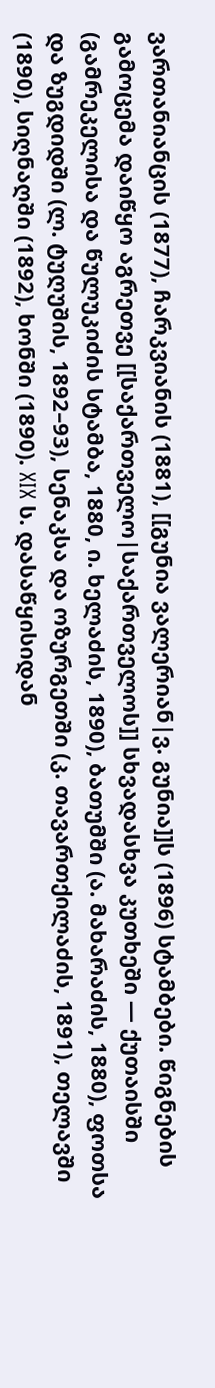ვართანიანცის (1877), ჩარკვიანის (1881), [[გუნია ვალერიან|ვ. გუნია]]ს (1896) სტამბები. წიგნების გამოცემა დაიწყო აგრეთვე [[საქართველო|საქართველოს]] სხვადასხვა კუთხეში — ქუთაისში (გამრეკელისა და წულუკიძის სტამბა, 1880, ი. ხელაძის, 1890), ბათუმში (ა. მახარაძის, 1880), ფოთსა და ზუგდიდში (ლ. ტუღუშის, 1892–93), სენაკსა და ოზურგეთში (კ. თავართქილაძის, 1891), თელავში (1890), სიღნაღში (1892), ხონში (1890). XIX ს. დასაწყისიდან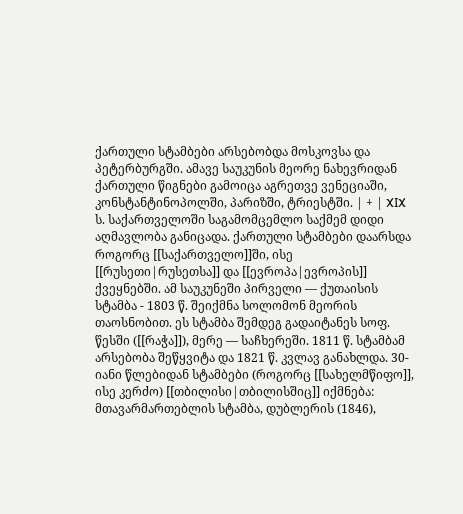ქართული სტამბები არსებობდა მოსკოვსა და პეტერბურგში. ამავე საუკუნის მეორე ნახევრიდან ქართული წიგნები გამოიცა აგრეთვე ვენეციაში, კონსტანტინოპოლში, პარიზში, ტრიესტში. | + | XIX ს. საქართველოში საგამომცემლო საქმემ დიდი აღმავლობა განიცადა. ქართული სტამბები დაარსდა როგორც [[საქართველო]]ში, ისე [[რუსეთი|რუსეთსა]] და [[ევროპა|ევროპის]] ქვეყნებში. ამ საუკუნეში პირველი — ქუთაისის სტამბა - 1803 წ. შეიქმნა სოლომონ მეორის თაოსნობით. ეს სტამბა შემდეგ გადაიტანეს სოფ. წესში ([[რაჭა]]), მერე — საჩხერეში. 1811 წ. სტამბამ არსებობა შეწყვიტა და 1821 წ. კვლავ განახლდა. 30-იანი წლებიდან სტამბები (როგორც [[სახელმწიფო]], ისე კერძო) [[თბილისი|თბილისშიც]] იქმნება: მთავარმართებლის სტამბა, დუბლერის (1846),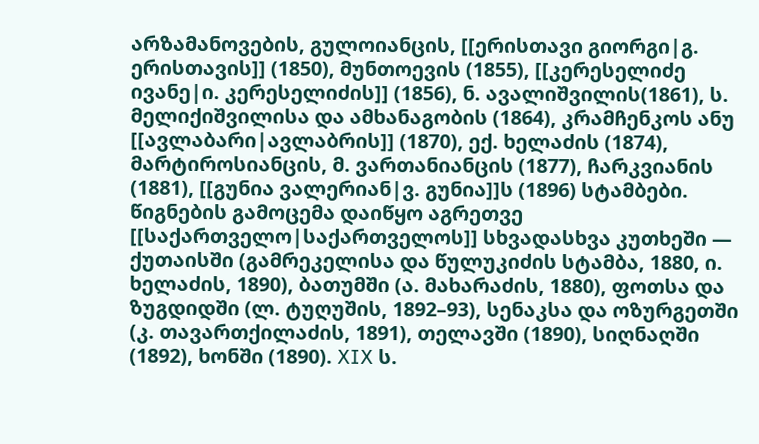არზამანოვების, გულოიანცის, [[ერისთავი გიორგი|გ. ერისთავის]] (1850), მუნთოევის (1855), [[კერესელიძე ივანე|ი. კერესელიძის]] (1856), ნ. ავალიშვილის(1861), ს. მელიქიშვილისა და ამხანაგობის (1864), კრამჩენკოს ანუ [[ავლაბარი|ავლაბრის]] (1870), ექ. ხელაძის (1874), მარტიროსიანცის, მ. ვართანიანცის (1877), ჩარკვიანის (1881), [[გუნია ვალერიან|ვ. გუნია]]ს (1896) სტამბები. წიგნების გამოცემა დაიწყო აგრეთვე [[საქართველო|საქართველოს]] სხვადასხვა კუთხეში — ქუთაისში (გამრეკელისა და წულუკიძის სტამბა, 1880, ი. ხელაძის, 1890), ბათუმში (ა. მახარაძის, 1880), ფოთსა და ზუგდიდში (ლ. ტუღუშის, 1892–93), სენაკსა და ოზურგეთში (კ. თავართქილაძის, 1891), თელავში (1890), სიღნაღში (1892), ხონში (1890). XIX ს.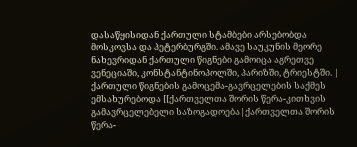დასაწყისიდან ქართული სტამბები არსებობდა მოსკოვსა და პეტერბურგში. ამავე საუკუნის მეორე ნახევრიდან ქართული წიგნები გამოიცა აგრეთვე ვენეციაში, კონსტანტინოპოლში, პარიზში, ტრიესტში. |
ქართული წიგნების გამოცემა-გავრცელების საქმეს ემსახურებოდა [[ქართველთა შორის წერა-კითხვის გამავრცელებელი საზოგადოება|ქართველთა შორის წერა-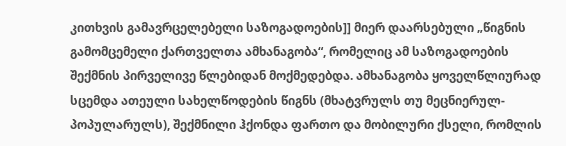კითხვის გამავრცელებელი საზოგადოების]] მიერ დაარსებული „წიგნის გამომცემელი ქართველთა ამხანაგობა“, რომელიც ამ საზოგადოების შექმნის პირველივე წლებიდან მოქმედებდა. ამხანაგობა ყოველწლიურად სცემდა ათეული სახელწოდების წიგნს (მხატვრულს თუ მეცნიერულ-პოპულარულს), შექმნილი ჰქონდა ფართო და მობილური ქსელი, რომლის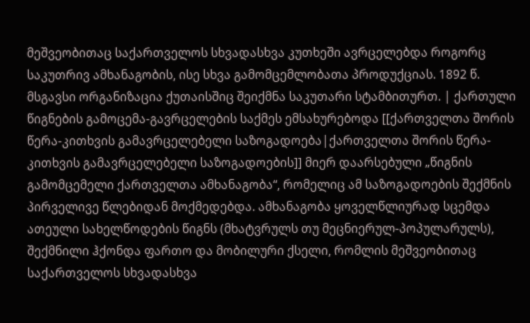მეშვეობითაც საქართველოს სხვადასხვა კუთხეში ავრცელებდა როგორც საკუთრივ ამხანაგობის, ისე სხვა გამომცემლობათა პროდუქციას. 1892 წ. მსგავსი ორგანიზაცია ქუთაისშიც შეიქმნა საკუთარი სტამბითურთ. | ქართული წიგნების გამოცემა-გავრცელების საქმეს ემსახურებოდა [[ქართველთა შორის წერა-კითხვის გამავრცელებელი საზოგადოება|ქართველთა შორის წერა-კითხვის გამავრცელებელი საზოგადოების]] მიერ დაარსებული „წიგნის გამომცემელი ქართველთა ამხანაგობა“, რომელიც ამ საზოგადოების შექმნის პირველივე წლებიდან მოქმედებდა. ამხანაგობა ყოველწლიურად სცემდა ათეული სახელწოდების წიგნს (მხატვრულს თუ მეცნიერულ-პოპულარულს), შექმნილი ჰქონდა ფართო და მობილური ქსელი, რომლის მეშვეობითაც საქართველოს სხვადასხვა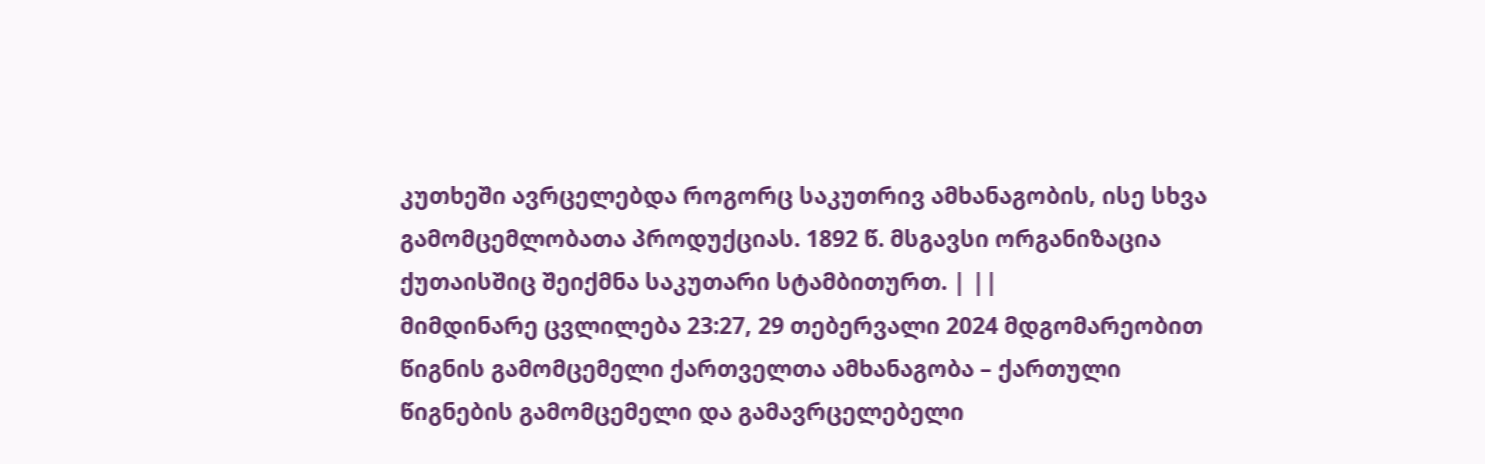კუთხეში ავრცელებდა როგორც საკუთრივ ამხანაგობის, ისე სხვა გამომცემლობათა პროდუქციას. 1892 წ. მსგავსი ორგანიზაცია ქუთაისშიც შეიქმნა საკუთარი სტამბითურთ. | ||
მიმდინარე ცვლილება 23:27, 29 თებერვალი 2024 მდგომარეობით
წიგნის გამომცემელი ქართველთა ამხანაგობა – ქართული წიგნების გამომცემელი და გამავრცელებელი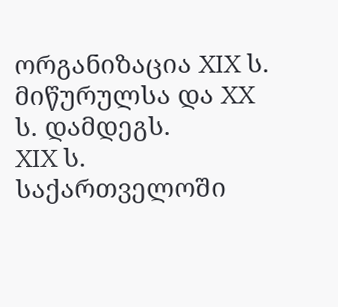ორგანიზაცია XIX ს. მიწურულსა და XX ს. დამდეგს.
XIX ს. საქართველოში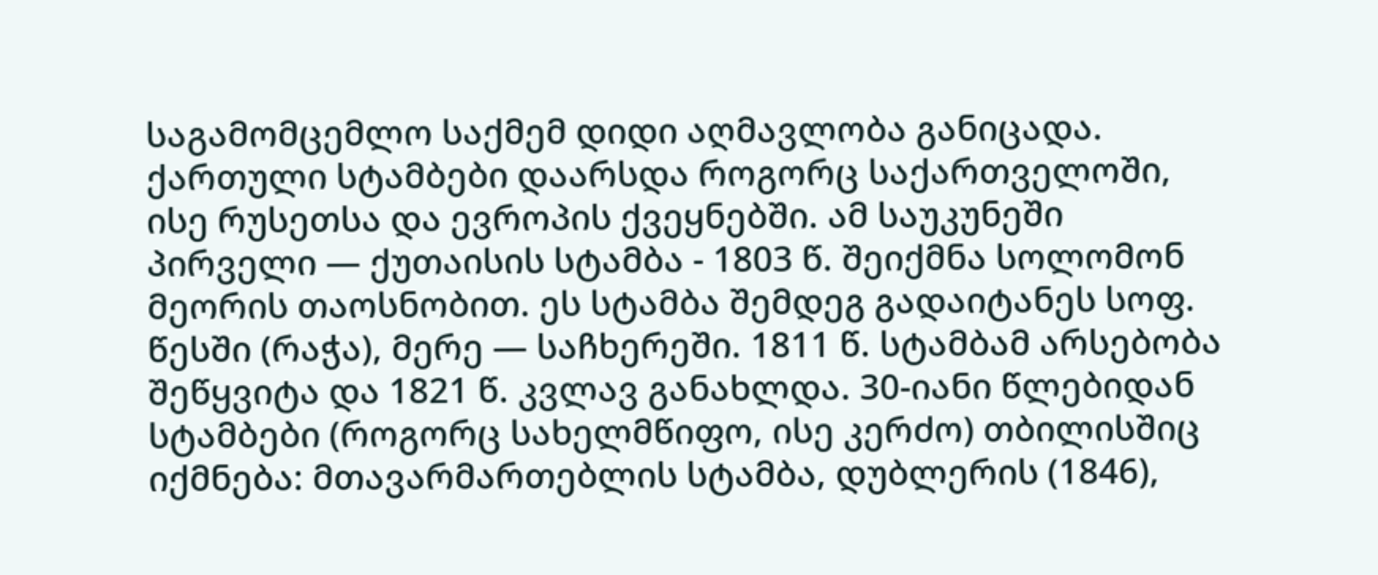საგამომცემლო საქმემ დიდი აღმავლობა განიცადა. ქართული სტამბები დაარსდა როგორც საქართველოში, ისე რუსეთსა და ევროპის ქვეყნებში. ამ საუკუნეში პირველი — ქუთაისის სტამბა - 1803 წ. შეიქმნა სოლომონ მეორის თაოსნობით. ეს სტამბა შემდეგ გადაიტანეს სოფ. წესში (რაჭა), მერე — საჩხერეში. 1811 წ. სტამბამ არსებობა შეწყვიტა და 1821 წ. კვლავ განახლდა. 30-იანი წლებიდან სტამბები (როგორც სახელმწიფო, ისე კერძო) თბილისშიც იქმნება: მთავარმართებლის სტამბა, დუბლერის (1846),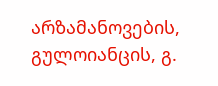არზამანოვების, გულოიანცის, გ.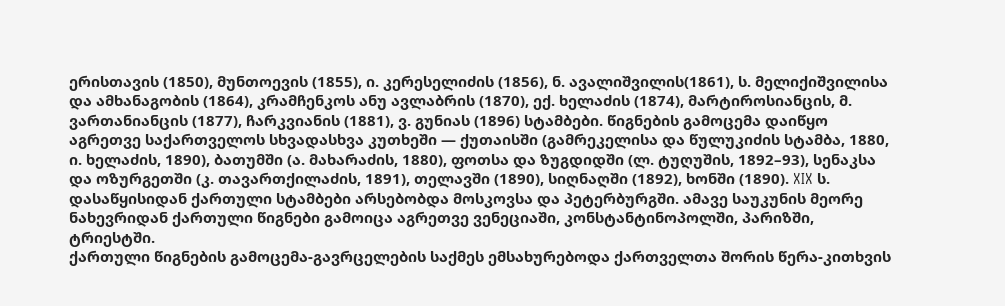ერისთავის (1850), მუნთოევის (1855), ი. კერესელიძის (1856), ნ. ავალიშვილის(1861), ს. მელიქიშვილისა და ამხანაგობის (1864), კრამჩენკოს ანუ ავლაბრის (1870), ექ. ხელაძის (1874), მარტიროსიანცის, მ. ვართანიანცის (1877), ჩარკვიანის (1881), ვ. გუნიას (1896) სტამბები. წიგნების გამოცემა დაიწყო აგრეთვე საქართველოს სხვადასხვა კუთხეში — ქუთაისში (გამრეკელისა და წულუკიძის სტამბა, 1880, ი. ხელაძის, 1890), ბათუმში (ა. მახარაძის, 1880), ფოთსა და ზუგდიდში (ლ. ტუღუშის, 1892–93), სენაკსა და ოზურგეთში (კ. თავართქილაძის, 1891), თელავში (1890), სიღნაღში (1892), ხონში (1890). XIX ს. დასაწყისიდან ქართული სტამბები არსებობდა მოსკოვსა და პეტერბურგში. ამავე საუკუნის მეორე ნახევრიდან ქართული წიგნები გამოიცა აგრეთვე ვენეციაში, კონსტანტინოპოლში, პარიზში, ტრიესტში.
ქართული წიგნების გამოცემა-გავრცელების საქმეს ემსახურებოდა ქართველთა შორის წერა-კითხვის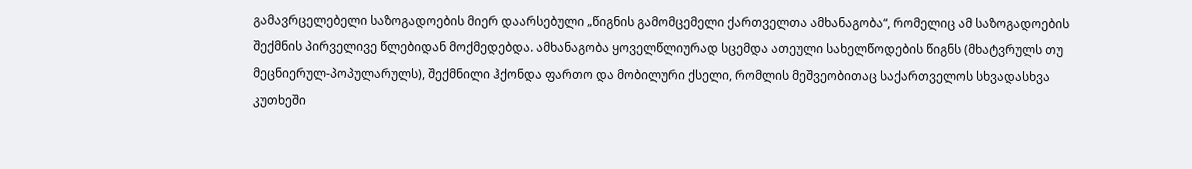გამავრცელებელი საზოგადოების მიერ დაარსებული „წიგნის გამომცემელი ქართველთა ამხანაგობა“, რომელიც ამ საზოგადოების შექმნის პირველივე წლებიდან მოქმედებდა. ამხანაგობა ყოველწლიურად სცემდა ათეული სახელწოდების წიგნს (მხატვრულს თუ მეცნიერულ-პოპულარულს), შექმნილი ჰქონდა ფართო და მობილური ქსელი, რომლის მეშვეობითაც საქართველოს სხვადასხვა კუთხეში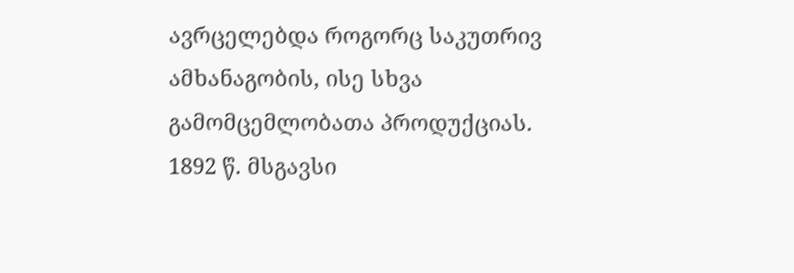ავრცელებდა როგორც საკუთრივ ამხანაგობის, ისე სხვა გამომცემლობათა პროდუქციას. 1892 წ. მსგავსი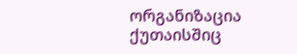ორგანიზაცია ქუთაისშიც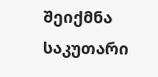შეიქმნა საკუთარი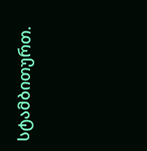სტამბითურთ.